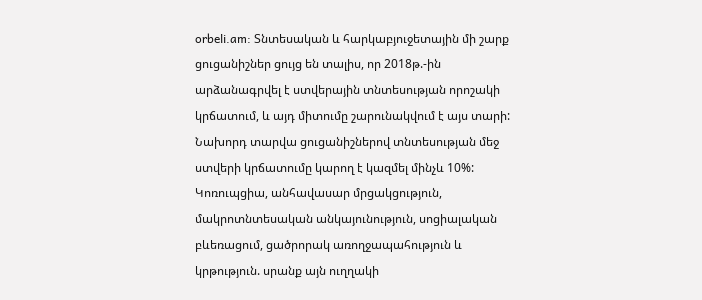orbeli.am: Տնտեսական և հարկաբյուջետային մի շարք ցուցանիշներ ցույց են տալիս, որ 2018թ.-ին արձանագրվել է ստվերային տնտեսության որոշակի կրճատում, և այդ միտումը շարունակվում է այս տարի: Նախորդ տարվա ցուցանիշներով տնտեսության մեջ ստվերի կրճատումը կարող է կազմել մինչև 10%:
Կոռուպցիա, անհավասար մրցակցություն, մակրոտնտեսական անկայունություն, սոցիալական բևեռացում, ցածրորակ առողջապահություն և կրթություն. սրանք այն ուղղակի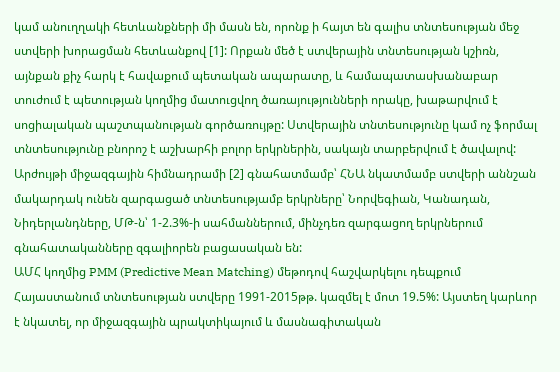կամ անուղղակի հետևանքների մի մասն են, որոնք ի հայտ են գալիս տնտեսության մեջ ստվերի խորացման հետևանքով [1]: Որքան մեծ է ստվերային տնտեսության կշիռն, այնքան քիչ հարկ է հավաքում պետական ապարատը, և համապատասխանաբար տուժում է պետության կողմից մատուցվող ծառայությունների որակը, խաթարվում է սոցիալական պաշտպանության գործառույթը: Ստվերային տնտեսությունը կամ ոչ ֆորմալ տնտեսությունը բնորոշ է աշխարհի բոլոր երկրներին, սակայն տարբերվում է ծավալով: Արժույթի միջազգային հիմնադրամի [2] գնահատմամբ՝ ՀՆԱ նկատմամբ ստվերի աննշան մակարդակ ունեն զարգացած տնտեսությամբ երկրները՝ Նորվեգիան, Կանադան, Նիդերլանդները, ՄԹ-ն՝ 1-2.3%-ի սահմաններում, մինչդեռ զարգացող երկրներում գնահատականները զգալիորեն բացասական են:
ԱՄՀ կողմից PMM (Predictive Mean Matching) մեթոդով հաշվարկելու դեպքում Հայաստանում տնտեսության ստվերը 1991-2015թթ. կազմել է մոտ 19.5%: Այստեղ կարևոր է նկատել, որ միջազգային պրակտիկայում և մասնագիտական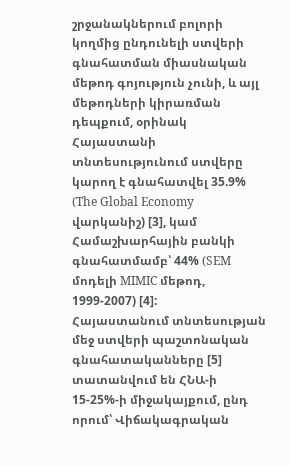շրջանակներում բոլորի կողմից ընդունելի ստվերի գնահատման միասնական մեթոդ գոյություն չունի, և այլ մեթոդների կիրառման դեպքում, օրինակ Հայաստանի տնտեսությունում ստվերը կարող է գնահատվել 35.9% (The Global Economy վարկանիշ) [3], կամ Համաշխարհային բանկի գնահատմամբ՝ 44% (SEM մոդելի MIMIC մեթոդ, 1999-2007) [4]:
Հայաստանում տնտեսության մեջ ստվերի պաշտոնական գնահատականները [5] տատանվում են ՀՆԱ-ի 15-25%-ի միջակայքում, ընդ որում՝ Վիճակագրական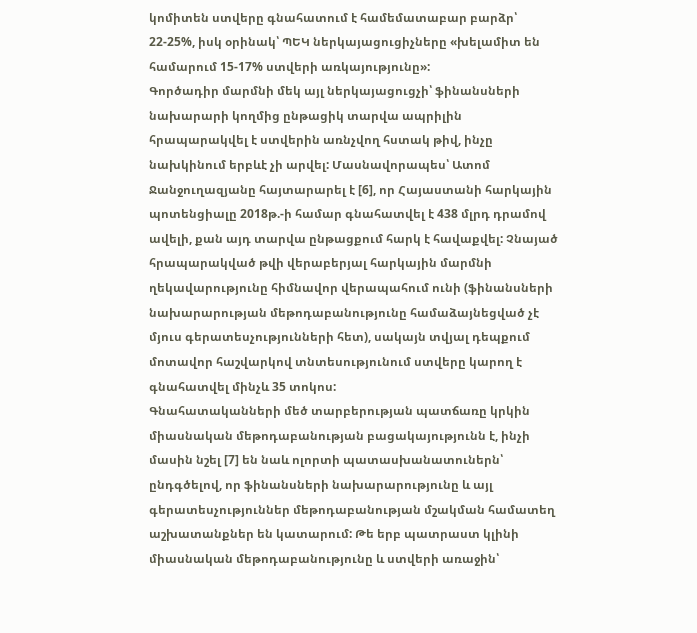կոմիտեն ստվերը գնահատում է համեմատաբար բարձր՝ 22-25%, իսկ օրինակ՝ ՊԵԿ ներկայացուցիչները «խելամիտ են համարում 15-17% ստվերի առկայությունը»:
Գործադիր մարմնի մեկ այլ ներկայացուցչի՝ ֆինանսների նախարարի կողմից ընթացիկ տարվա ապրիլին հրապարակվել է ստվերին առնչվող հստակ թիվ, ինչը նախկինում երբևէ չի արվել: Մասնավորապես՝ Ատոմ Ջանջուղազյանը հայտարարել է [6], որ Հայաստանի հարկային պոտենցիալը 2018թ.-ի համար գնահատվել է 438 մլրդ դրամով ավելի, քան այդ տարվա ընթացքում հարկ է հավաքվել: Չնայած հրապարակված թվի վերաբերյալ հարկային մարմնի ղեկավարությունը հիմնավոր վերապահում ունի (ֆինանսների նախարարության մեթոդաբանությունը համաձայնեցված չէ մյուս գերատեսչությունների հետ), սակայն տվյալ դեպքում մոտավոր հաշվարկով տնտեսությունում ստվերը կարող է գնահատվել մինչև 35 տոկոս:
Գնահատականների մեծ տարբերության պատճառը կրկին միասնական մեթոդաբանության բացակայությունն է, ինչի մասին նշել [7] են նաև ոլորտի պատասխանատուներն՝ ընդգծելով, որ ֆինանսների նախարարությունը և այլ գերատեսչություններ մեթոդաբանության մշակման համատեղ աշխատանքներ են կատարում: Թե երբ պատրաստ կլինի միասնական մեթոդաբանությունը և ստվերի առաջին՝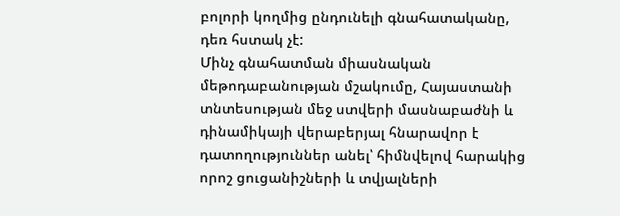բոլորի կողմից ընդունելի գնահատականը, դեռ հստակ չէ:
Մինչ գնահատման միասնական մեթոդաբանության մշակումը, Հայաստանի տնտեսության մեջ ստվերի մասնաբաժնի և դինամիկայի վերաբերյալ հնարավոր է դատողություններ անել՝ հիմնվելով հարակից որոշ ցուցանիշների և տվյալների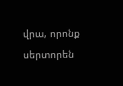վրա, որոնք սերտորեն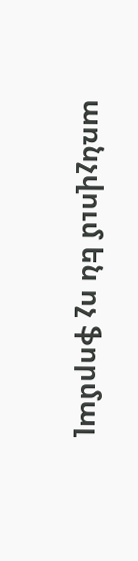առնչվում են ոչ ֆորմալ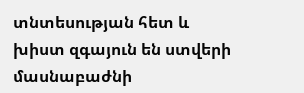տնտեսության հետ և խիստ զգայուն են ստվերի մասնաբաժնի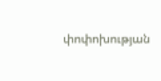փոփոխության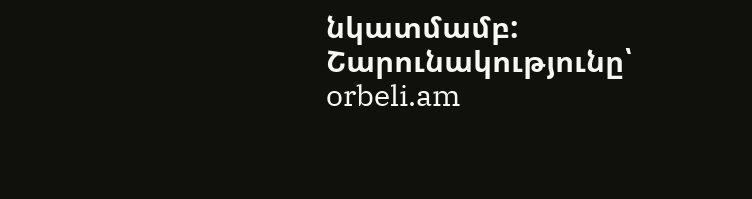նկատմամբ:
Շարունակությունը՝ orbeli.am